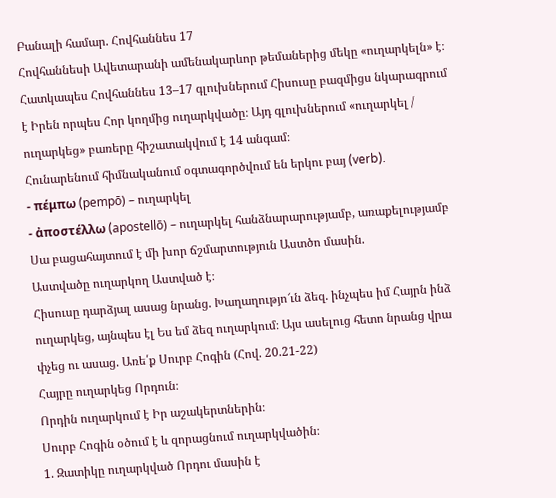Բանալի համար. Հովհաննես 17
Հովհաննեսի Ավետարանի ամենակարևոր թեմաներից մեկը «ուղարկելն» է։ Հատկապես Հովհաննես 13–17 գլուխներում Հիսուսը բազմիցս նկարագրում է Իրեն որպես Հոր կողմից ուղարկվածը։ Այդ գլուխներում «ուղարկել / ուղարկեց» բառերը հիշատակվում է 14 անգամ։
Հունարենում հիմնականում օգտագործվում են երկու բայ (verb).
- πέμπω (pempō) – ուղարկել
- ἀποστέλλω (apostellō) – ուղարկել հանձնարարությամբ, առաքելությամբ
Սա բացահայտում է մի խոր ճշմարտություն Աստծո մասին.
Աստվածը ուղարկող Աստված է։
Հիսուսը դարձյալ ասաց նրանց. Խաղաղությո՜ւն ձեզ. ինչպես իմ Հայրն ինձ ուղարկեց, այնպես էլ Ես եմ ձեզ ուղարկում։ Այս ասելուց հետո նրանց վրա փչեց ու ասաց. Առե՛ք Սուրբ Հոգին (Հով. 20.21-22)
Հայրը ուղարկեց Որդուն։
Որդին ուղարկում է Իր աշակերտներին։
Սուրբ Հոգին օծում է և զորացնում ուղարկվածին։
1. Զատիկը ուղարկված Որդու մասին է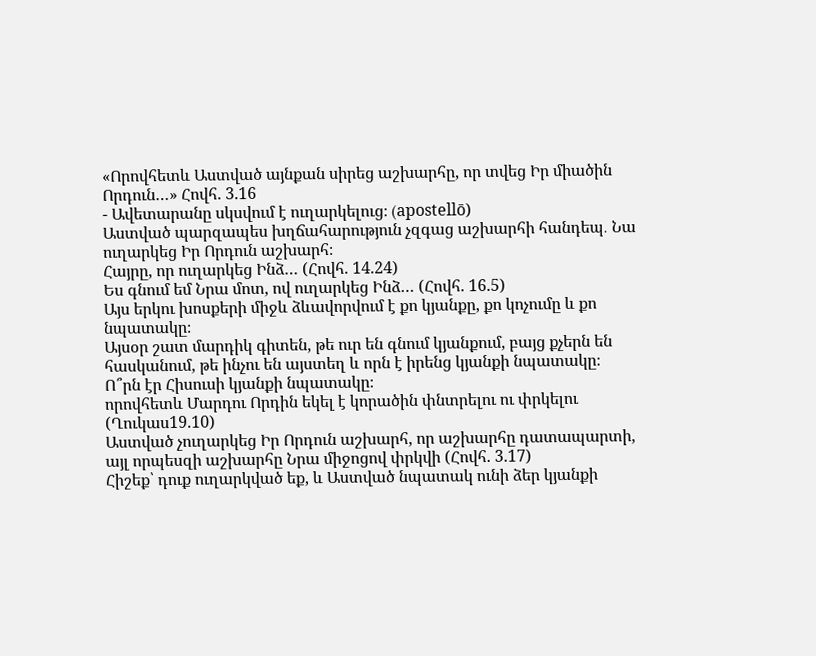«Որովհետև Աստված այնքան սիրեց աշխարհը, որ տվեց Իր միածին Որդուն…» Հովհ. 3.16
- Ավետարանը սկսվում է ուղարկելուց։ (apostellō)
Աստված պարզապես խղճահարություն չզգաց աշխարհի հանդեպ․ Նա ուղարկեց Իր Որդուն աշխարհ։
Հայրը, որ ուղարկեց Ինձ… (Հովհ. 14.24)
Ես գնում եմ Նրա մոտ, ով ուղարկեց Ինձ… (Հովհ. 16.5)
Այս երկու խոսքերի միջև ձևավորվում է քո կյանքը, քո կոչումը և քո նպատակը։
Այսօր շատ մարդիկ գիտեն, թե ուր են գնում կյանքում, բայց քչերն են հասկանում, թե ինչու են այստեղ և որն է իրենց կյանքի նպատակը։
Ո՞րն էր Հիսուսի կյանքի նպատակը։
որովհետև Մարդու Որդին եկել է կորածին փնտրելու ու փրկելու (Ղուկաս19.10)
Աստված չուղարկեց Իր Որդուն աշխարհ, որ աշխարհը դատապարտի, այլ որպեսզի աշխարհը Նրա միջոցով փրկվի (Հովհ. 3.17)
Հիշեք՝ դուք ուղարկված եք, և Աստված նպատակ ունի ձեր կյանքի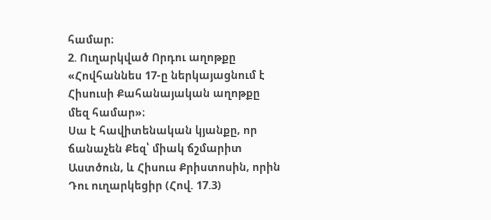համար։
2. Ուղարկված Որդու աղոթքը
«Հովհաննես 17-ը ներկայացնում է Հիսուսի Քահանայական աղոթքը մեզ համար»։
Սա է հավիտենական կյանքը, որ ճանաչեն Քեզ՝ միակ ճշմարիտ Աստծուն, և Հիսուս Քրիստոսին, որին Դու ուղարկեցիր (Հով. 17.3)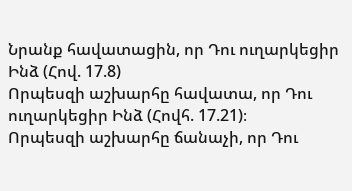Նրանք հավատացին, որ Դու ուղարկեցիր Ինձ (Հով. 17.8)
Որպեսզի աշխարհը հավատա, որ Դու ուղարկեցիր Ինձ (Հովհ. 17.21)։
Որպեսզի աշխարհը ճանաչի, որ Դու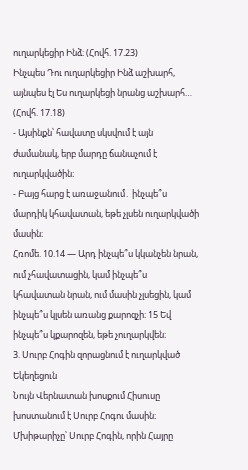ուղարկեցիր Ինձ։ (Հովհ. 17.23)
Ինչպես Դու ուղարկեցիր Ինձ աշխարհ, այնպես էլ Ես ուղարկեցի նրանց աշխարհ… (Հովհ. 17.18)
- Այսինքն՝ հավատը սկսվում է այն ժամանակ, երբ մարդը ճանաչում է ուղարկվածին։
- Բայց հարց է առաջանում․ ինչպե՞ս մարդիկ կհավատան, եթե չլսեն ուղարկվածի մասին։
Հռոմե. 10.14 — Արդ ինչպե՞ս կկանչեն նրան, ում չհավատացին, կամ ինչպե՞ս կհավատան նրան, ում մասին չլսեցին, կամ ինչպե՞ս կլսեն առանց քարոզչի։ 15 Եվ ինչպե՞ս կքարոզեն, եթե չուղարկվեն։
3. Սուրբ Հոգին զորացնում է ուղարկված Եկեղեցուն
Նույն Վերնատան խոսքում Հիսուսը խոստանում է Սուրբ Հոգու մասին։
Մխիթարիչը՝ Սուրբ Հոգին, որին Հայրը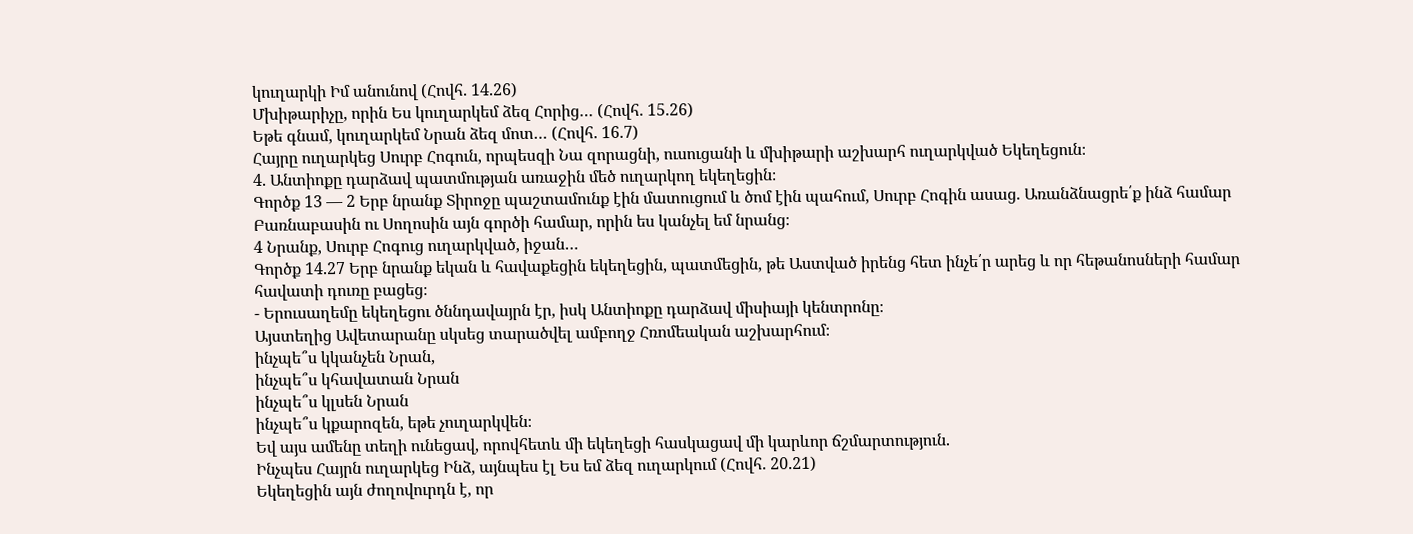կուղարկի Իմ անունով (Հովհ. 14.26)
Մխիթարիչը, որին Ես կուղարկեմ ձեզ Հորից… (Հովհ. 15.26)
Եթե գնամ, կուղարկեմ Նրան ձեզ մոտ… (Հովհ. 16.7)
Հայրը ուղարկեց Սուրբ Հոգուն, որպեսզի Նա զորացնի, ուսուցանի և մխիթարի աշխարհ ուղարկված Եկեղեցուն։
4. Անտիոքը դարձավ պատմության առաջին մեծ ուղարկող եկեղեցին։
Գործք 13 — 2 Երբ նրանք Տիրոջը պաշտամունք էին մատուցում և ծոմ էին պահում, Սուրբ Հոգին ասաց. Առանձնացրե՛ք ինձ համար Բառնաբասին ու Սողոսին այն գործի համար, որին ես կանչել եմ նրանց։
4 Նրանք, Սուրբ Հոգուց ուղարկված, իջան…
Գործք 14.27 Երբ նրանք եկան և հավաքեցին եկեղեցին, պատմեցին, թե Աստված իրենց հետ ինչե՛ր արեց և որ հեթանոսների համար հավատի դուռը բացեց։
- Երուսաղեմը եկեղեցու ծննդավայրն էր, իսկ Անտիոքը դարձավ միսիայի կենտրոնը։
Այստեղից Ավետարանը սկսեց տարածվել ամբողջ Հռոմեական աշխարհում։
ինչպե՞ս կկանչեն Նրան,
ինչպե՞ս կհավատան Նրան
ինչպե՞ս կլսեն Նրան
ինչպե՞ս կքարոզեն, եթե չուղարկվեն։
Եվ այս ամենը տեղի ունեցավ, որովհետև մի եկեղեցի հասկացավ մի կարևոր ճշմարտություն.
Ինչպես Հայրն ուղարկեց Ինձ, այնպես էլ Ես եմ ձեզ ուղարկում (Հովհ. 20.21)
Եկեղեցին այն ժողովուրդն է, որ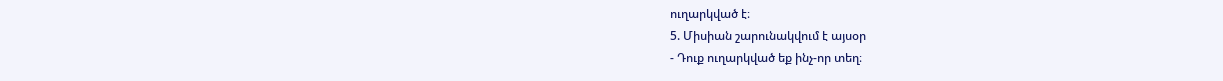ուղարկված է։
5. Միսիան շարունակվում է այսօր
- Դուք ուղարկված եք ինչ-որ տեղ։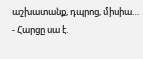աշխատանք, դպրոց, միսիա…
- Հարցը սա է.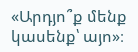«Արդյո՞ք մենք կասենք՝ այո»։